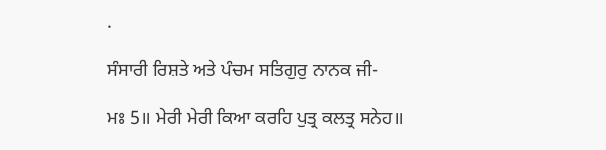.

ਸੰਸਾਰੀ ਰਿਸ਼ਤੇ ਅਤੇ ਪੰਚਮ ਸਤਿਗੁਰੁ ਨਾਨਕ ਜੀ-

ਮਃ 5॥ ਮੇਰੀ ਮੇਰੀ ਕਿਆ ਕਰਹਿ ਪੁਤ੍ਰ ਕਲਤ੍ਰ ਸਨੇਹ॥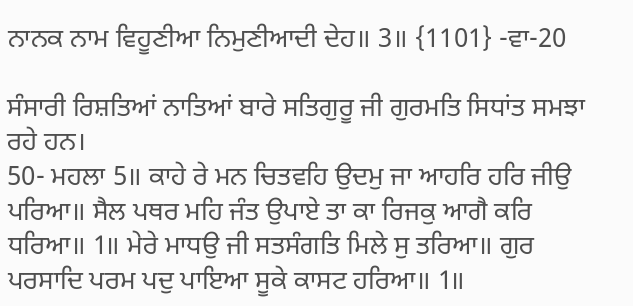ਨਾਨਕ ਨਾਮ ਵਿਹੂਣੀਆ ਨਿਮੁਣੀਆਦੀ ਦੇਹ॥ 3॥ {1101} -ਵਾ-20

ਸੰਸਾਰੀ ਰਿਸ਼ਤਿਆਂ ਨਾਤਿਆਂ ਬਾਰੇ ਸਤਿਗੁਰੂ ਜੀ ਗੁਰਮਤਿ ਸਿਧਾਂਤ ਸਮਝਾ ਰਹੇ ਹਨ।
50- ਮਹਲਾ 5॥ ਕਾਹੇ ਰੇ ਮਨ ਚਿਤਵਹਿ ਉਦਮੁ ਜਾ ਆਹਰਿ ਹਰਿ ਜੀਉ ਪਰਿਆ॥ ਸੈਲ ਪਥਰ ਮਹਿ ਜੰਤ ਉਪਾਏ ਤਾ ਕਾ ਰਿਜਕੁ ਆਗੈ ਕਰਿ ਧਰਿਆ॥ 1॥ ਮੇਰੇ ਮਾਧਉ ਜੀ ਸਤਸੰਗਤਿ ਮਿਲੇ ਸੁ ਤਰਿਆ॥ ਗੁਰ ਪਰਸਾਦਿ ਪਰਮ ਪਦੁ ਪਾਇਆ ਸੂਕੇ ਕਾਸਟ ਹਰਿਆ॥ 1॥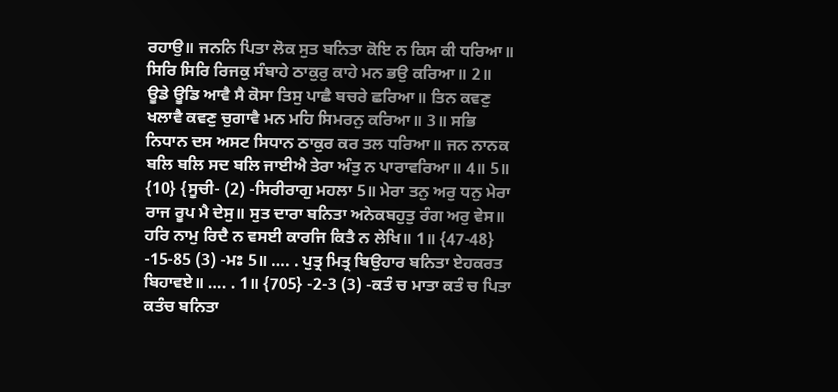ਰਹਾਉ॥ ਜਨਨਿ ਪਿਤਾ ਲੋਕ ਸੁਤ ਬਨਿਤਾ ਕੋਇ ਨ ਕਿਸ ਕੀ ਧਰਿਆ॥ ਸਿਰਿ ਸਿਰਿ ਰਿਜਕੁ ਸੰਬਾਹੇ ਠਾਕੁਰੁ ਕਾਹੇ ਮਨ ਭਉ ਕਰਿਆ॥ 2॥ ਊਡੇ ਊਡਿ ਆਵੈ ਸੈ ਕੋਸਾ ਤਿਸੁ ਪਾਛੈ ਬਚਰੇ ਛਰਿਆ॥ ਤਿਨ ਕਵਣੁ ਖਲਾਵੈ ਕਵਣੁ ਚੁਗਾਵੈ ਮਨ ਮਹਿ ਸਿਮਰਨੁ ਕਰਿਆ॥ 3॥ ਸਭਿ ਨਿਧਾਨ ਦਸ ਅਸਟ ਸਿਧਾਨ ਠਾਕੁਰ ਕਰ ਤਲ ਧਰਿਆ॥ ਜਨ ਨਾਨਕ ਬਲਿ ਬਲਿ ਸਦ ਬਲਿ ਜਾਈਐ ਤੇਰਾ ਅੰਤੁ ਨ ਪਾਰਾਵਰਿਆ॥ 4॥ 5॥ {10} {ਸੂਚੀ- (2) -ਸਿਰੀਰਾਗੁ ਮਹਲਾ 5॥ ਮੇਰਾ ਤਨੁ ਅਰੁ ਧਨੁ ਮੇਰਾ ਰਾਜ ਰੂਪ ਮੈ ਦੇਸੁ॥ ਸੁਤ ਦਾਰਾ ਬਨਿਤਾ ਅਨੇਕਬਹੁਤੁ ਰੰਗ ਅਰੁ ਵੇਸ॥ ਹਰਿ ਨਾਮੁ ਰਿਦੈ ਨ ਵਸਈ ਕਾਰਜਿ ਕਿਤੈ ਨ ਲੇਖਿ॥ 1॥ {47-48} -15-85 (3) -ਮਃ 5॥ …. . ਪੁਤ੍ਰ ਮਿਤ੍ਰ ਬਿਉਹਾਰ ਬਨਿਤਾ ਏਹਕਰਤ ਬਿਹਾਵਏ॥ …. . 1॥ {705} -2-3 (3) -ਕਤੰ ਚ ਮਾਤਾ ਕਤੰ ਚ ਪਿਤਾ ਕਤੰਚ ਬਨਿਤਾ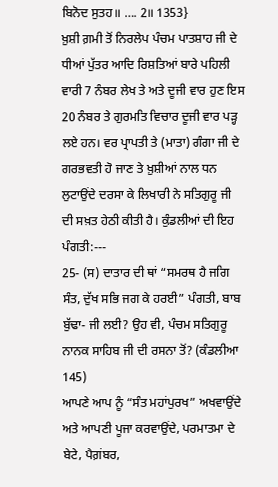ਬਿਨੋਦ ਸੁਤਹ॥ …. 2॥ 1353}
ਖ਼ੁਸ਼ੀ ਗ਼ਮੀ ਤੋਂ ਨਿਰਲੇਪ ਪੰਚਮ ਪਾਤਸ਼ਾਹ ਜੀ ਦੇ ਧੀਆਂ ਪੁੱਤਰ ਆਦਿ ਰਿਸ਼ਤਿਆਂ ਬਾਰੇ ਪਹਿਲੀ ਵਾਰੀ 7 ਨੰਬਰ ਲੇਖ ਤੇ ਅਤੇ ਦੂਜੀ ਵਾਰ ਹੁਣ ਇਸ 20 ਨੰਬਰ ਤੇ ਗੁਰਮਤਿ ਵਿਚਾਰ ਦੂਜੀ ਵਾਰ ਪੜ੍ਹ ਲਏ ਹਨ। ਵਰ ਪ੍ਰਾਪਤੀ ਤੇ (ਮਾਤਾ) ਗੰਗਾ ਜੀ ਦੇ ਗਰਭਵਤੀ ਹੋ ਜਾਣ ਤੇ ਖ਼ੁਸ਼ੀਆਂ ਨਾਲ ਧਨ ਲੁਟਾਉਂਦੇ ਦਰਸਾ ਕੇ ਲਿਖਾਰੀ ਨੇ ਸਤਿਗੁਰੂ ਜੀ ਦੀ ਸਖ਼ਤ ਹੇਠੀ ਕੀਤੀ ਹੈ। ਕੁੰਡਲੀਆਂ ਦੀ ਇਹ ਪੰਗਤੀ:---
25- (ਸ) ਦਾਤਾਰ ਦੀ ਥਾਂ “ਸਮਰਥ ਹੈ ਜਗਿ ਸੰਤ, ਦੁੱਖ ਸਭਿ ਜਗ ਕੇ ਹਰਈ” ਪੰਗਤੀ, ਬਾਬ ਬੁੱਢਾ- ਜੀ ਲਈ? ਉਹ ਵੀ, ਪੰਚਮ ਸਤਿਗੁਰੂ ਨਾਨਕ ਸਾਹਿਬ ਜੀ ਦੀ ਰਸਨਾ ਤੋਂ? (ਕੰਡਲੀਆ 145)
ਆਪਣੇ ਆਪ ਨੂੰ “ਸੰਤ ਮਹਾਂਪੁਰਖ” ਅਖਵਾਉਂਦੇ ਅਤੇ ਆਪਣੀ ਪੂਜਾ ਕਰਵਾਉਂਦੇ, ਪਰਮਾਤਮਾ ਦੇ ਬੇਟੇ, ਪੈਗ਼ਂਬਰ,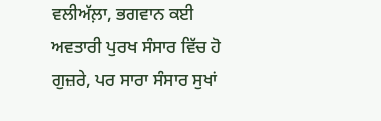ਵਲੀਅੱਲ਼ਾ, ਭਗਵਾਨ ਕਈ ਅਵਤਾਰੀ ਪੁਰਖ ਸੰਸਾਰ ਵਿੱਚ ਹੋ ਗੁਜ਼ਰੇ, ਪਰ ਸਾਰਾ ਸੰਸਾਰ ਸੁਖਾਂ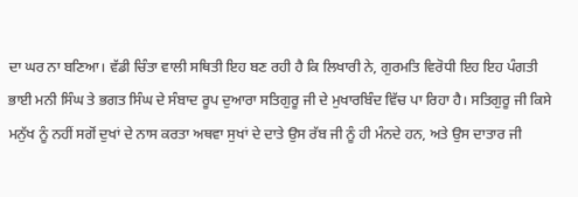ਦਾ ਘਰ ਨਾ ਬਣਿਆ। ਵੱਡੀ ਚਿੰਤਾ ਵਾਲੀ ਸਥਿਤੀ ਇਹ ਬਣ ਰਹੀ ਹੈ ਕਿ ਲਿਖਾਰੀ ਨੇ, ਗੁਰਮਤਿ ਵਿਰੋਧੀ ਇਹ ਇਹ ਪੰਗਤੀ ਭਾਈ ਮਨੀ ਸਿੰਘ ਤੇ ਭਗਤ ਸਿੰਘ ਦੇ ਸੰਬਾਦ ਰੂਪ ਦੁਆਰਾ ਸਤਿਗੁਰੂ ਜੀ ਦੇ ਮੁਖਾਰਬਿੰਦ ਵਿੱਚ ਪਾ ਰਿਹਾ ਹੈ। ਸਤਿਗੁਰੂ ਜੀ ਕਿਸੇ ਮਨੁੱਖ ਨੂੰ ਨਹੀਂ ਸਗੋਂ ਦੁਖਾਂ ਦੇ ਨਾਸ ਕਰਤਾ ਅਥਵਾ ਸੁਖਾਂ ਦੇ ਦਾਤੇ ਉਸ ਰੱਬ ਜੀ ਨੂੰ ਹੀ ਮੰਨਦੇ ਹਨ, ਅਤੇ ਉਸ ਦਾਤਾਰ ਜੀ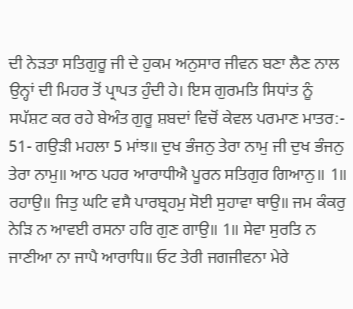ਦੀ ਨੇੜਤਾ ਸਤਿਗੁਰੂ ਜੀ ਦੇ ਹੁਕਮ ਅਨੁਸਾਰ ਜੀਵਨ ਬਣਾ ਲੈਣ ਨਾਲ ਉਨ੍ਹਾਂ ਦੀ ਮਿਹਰ ਤੋਂ ਪ੍ਰਾਪਤ ਹੁੰਦੀ ਹੇ। ਇਸ ਗੁਰਮਤਿ ਸਿਧਾਂਤ ਨੂੰ ਸਪੱਸ਼ਟ ਕਰ ਰਹੇ ਬੇਅੰਤ ਗੁਰੂ ਸ਼ਬਦਾਂ ਵਿਚੋਂ ਕੇਵਲ ਪਰਮਾਣ ਮਾਤਰ:-
51- ਗਉੜੀ ਮਹਲਾ 5 ਮਾਂਝ॥ ਦੁਖ ਭੰਜਨੁ ਤੇਰਾ ਨਾਮੁ ਜੀ ਦੁਖ ਭੰਜਨੁ ਤੇਰਾ ਨਾਮੁ॥ ਆਠ ਪਹਰ ਆਰਾਧੀਐ ਪੂਰਨ ਸਤਿਗੁਰ ਗਿਆਨੁ॥ 1॥ ਰਹਾਉ॥ ਜਿਤੁ ਘਟਿ ਵਸੈ ਪਾਰਬ੍ਰਹਮੁ ਸੋਈ ਸੁਹਾਵਾ ਥਾਉ॥ ਜਮ ਕੰਕਰੁ ਨੇੜਿ ਨ ਆਵਈ ਰਸਨਾ ਹਰਿ ਗੁਣ ਗਾਉ॥ 1॥ ਸੇਵਾ ਸੁਰਤਿ ਨ ਜਾਣੀਆ ਨਾ ਜਾਪੈ ਆਰਾਧਿ॥ ਓਟ ਤੇਰੀ ਜਗਜੀਵਨਾ ਮੇਰੇ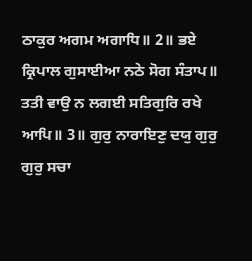ਠਾਕੁਰ ਅਗਮ ਅਗਾਧਿ॥ 2॥ ਭਏ ਕ੍ਰਿਪਾਲ ਗੁਸਾਈਆ ਨਠੇ ਸੋਗ ਸੰਤਾਪ॥ ਤਤੀ ਵਾਉ ਨ ਲਗਈ ਸਤਿਗੁਰਿ ਰਖੇ ਆਪਿ॥ 3॥ ਗੁਰੁ ਨਾਰਾਇਣੁ ਦਯੁ ਗੁਰੁ ਗੁਰੁ ਸਚਾ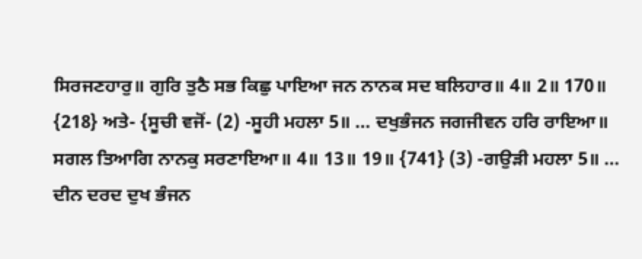ਸਿਰਜਣਹਾਰੁ॥ ਗੁਰਿ ਤੁਠੈ ਸਭ ਕਿਛੁ ਪਾਇਆ ਜਨ ਨਾਨਕ ਸਦ ਬਲਿਹਾਰ॥ 4॥ 2॥ 170॥ {218} ਅਤੇ- {ਸੂਚੀ ਵਜੋਂ- (2) -ਸੂਹੀ ਮਹਲਾ 5॥ … ਦਖੁਭੰਜਨ ਜਗਜੀਵਨ ਹਰਿ ਰਾਇਆ॥ ਸਗਲ ਤਿਆਗਿ ਨਾਨਕੁ ਸਰਣਾਇਆ॥ 4॥ 13॥ 19॥ {741} (3) -ਗਉੜੀ ਮਹਲਾ 5॥ … ਦੀਨ ਦਰਦ ਦੁਖ ਭੰਜਨ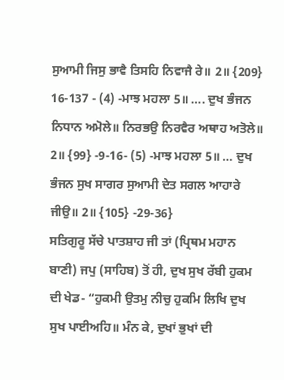ਸੁਆਮੀ ਜਿਸੁ ਭਾਵੈ ਤਿਸਹਿ ਨਿਵਾਜੈ ਰੇ॥ 2॥ {209} 16-137 - (4) -ਮਾਝ ਮਹਲਾ 5॥ …. ਦੁਖ ਭੰਜਨ ਨਿਧਾਨ ਅਮੋਲੇ॥ ਨਿਰਭਉ ਨਿਰਵੈਰ ਅਥਾਹ ਅਤੋਲੇ॥ 2॥ {99} -9-16- (5) -ਮਾਝ ਮਹਲਾ 5॥ … ਦੁਖ ਭੰਜਨ ਸੁਖ ਸਾਗਰ ਸੁਆਮੀ ਦੇਤ ਸਗਲ ਆਹਾਰੇ ਜੀਉ॥ 2॥ {105} -29-36}
ਸਤਿਗੁਰੂ ਸੱਚੇ ਪਾਤਸ਼ਾਹ ਜੀ ਤਾਂ (ਪ੍ਰਿਥਮ ਮਹਾਨ ਬਾਣੀ) ਜਪੁ (ਸਾਹਿਬ) ਤੋਂ ਹੀ, ਦੁਖ ਸੁਖ ਰੱਬੀ ਹੁਕਮ ਦੀ ਖੇਡ- “ਹੁਕਮੀ ਉਤਮੁ ਨੀਚੁ ਹੁਕਮਿ ਲਿਖਿ ਦੁਖ ਸੁਖ ਪਾਈਅਹਿ॥ ਮੰਨ ਕੇ, ਦੁਖਾਂ ਭੁਖਾਂ ਦੀ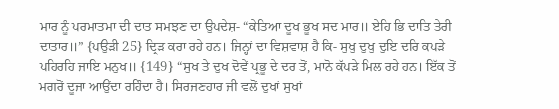ਮਾਰ ਨੂੰ ਪਰਮਾਤਮਾ ਦੀ ਦਾਤ ਸਮਝਣ ਦਾ ਉਪਦੇਸ਼- “ਕੇਤਿਆ ਦੂਖ ਭੂਖ ਸਦ ਮਾਰ॥ ਏਹਿ ਭਿ ਦਾਤਿ ਤੇਰੀ ਦਾਤਾਰ॥” {ਪਉੜੀ 25} ਦ੍ਰਿੜ ਕਰਾ ਰਹੇ ਹਨ। ਜਿਨ੍ਹਾਂ ਦਾ ਵਿਸ਼ਵਾਸ਼ ਹੈ ਕਿ- ਸੁਖੁ ਦੁਖੁ ਦੁਇ ਦਰਿ ਕਪੜੇ ਪਹਿਰਹਿ ਜਾਇ ਮਨੁਖ॥ {149} “ਸੁਖ ਤੇ ਦੁਖ ਦੋਵੇਂ ਪ੍ਰਭੂ ਦੇ ਦਰ ਤੋਂ, ਮਾਨੋ ਕੱਪੜੇ ਮਿਲ ਰਹੇ ਹਨ। ਇੱਕ ਤੋਂ ਮਗਰੋਂ ਦੂਜਾ ਆਉਂਦਾ ਰਹਿੰਦਾ ਹੈ। ਸਿਰਜਣਹਾਰ ਜੀ ਵਲੋਂ ਦੁਖਾਂ ਸੁਖਾਂ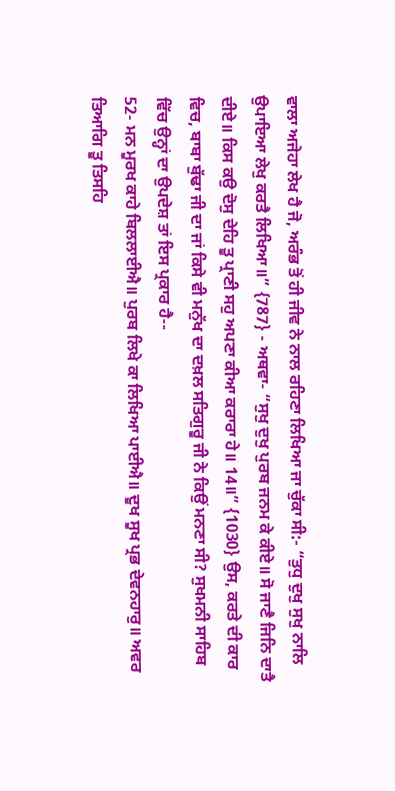ਵਾਲਾ ਅਜੇਹਾ ਲੇਖ ਹੈ ਜੋ, ਅਰੰਭ ਤੋਂ ਹੀ ਜੀਵ ਨੇ ਨਾਲ ਰਹਿਣਾ ਲਿਖਿਆ ਜਾ ਚੁੱਕਾ ਸੀ:- “ਤੁਧੁ ਦੁਖੁ ਸੁਖੁ ਨਾਲਿ ਉਪਾਇਆ ਲੇਖੁ ਕਰਤੈ ਲਿਖਿਆ॥” {787} - ਅਥਵਾ- “ਸੁਖੁ ਦੁਖੁ ਪੁਰਬ ਜਨਮ ਕੇ ਕੀਏ॥ ਸੋ ਜਾਣੈ ਜਿਨਿ ਦਾਤੈ ਦੀਏ॥ ਕਿਸ ਕਉ ਦੋਸੁ ਦੇਹਿ ਤੂ ਪ੍ਰਾਣੀ ਸਹੁ ਅਪਣਾ ਕੀਆ ਕਰਾਰਾ ਹੇ॥ 14॥” {1030} ਉਸ, ਕਰਤੇ ਦੀ ਕਾਰ ਵਿਚ, ਬਾਬਾ ਬੁੱਢਾ ਜੀ ਦਾ ਜਾਂ ਕਿਸੇ ਵੀ ਮਨੁੱਖ ਦਾ ਦਖ਼ਲ ਸਤਿਗੁਰੂ ਜੀ ਨੇ ਕਿਉਂ ਮਨਣਾ ਸੀ? ਸੁਖਮਨੀ ਸਾਹਿਬ ਵਿੱਚ ਉਨ੍ਹਾਂ ਦਾ ਉਪਦੇਸ਼ ਤਾਂ ਇਸ ਪ੍ਰਕਾਰ ਹੈ--
52- ਮਨ ਮੂਰਖ ਕਾਹੇ ਬਿਲਲਾਈਐ॥ ਪੁਰਬ ਲਿਖੇ ਕਾ ਲਿਖਿਆ ਪਾਈਐ॥ ਦੂਖ ਸੂਖ ਪ੍ਰਭ ਦੇਵਨਹਾਰੁ॥ ਅਵਰ ਤਿਆਗਿ ਤੂ ਤਿਸਹਿ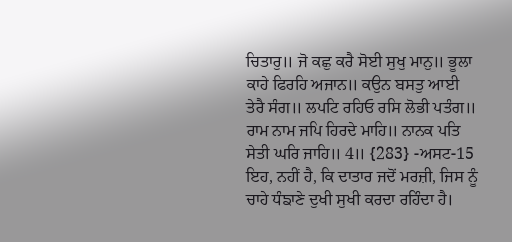ਚਿਤਾਰੁ॥ ਜੋ ਕਛੁ ਕਰੈ ਸੋਈ ਸੁਖੁ ਮਾਨੁ॥ ਭੂਲਾ ਕਾਹੇ ਫਿਰਹਿ ਅਜਾਨ॥ ਕਉਨ ਬਸਤੁ ਆਈ ਤੇਰੈ ਸੰਗ॥ ਲਪਟਿ ਰਹਿਓ ਰਸਿ ਲੋਭੀ ਪਤੰਗ॥ ਰਾਮ ਨਾਮ ਜਪਿ ਹਿਰਦੇ ਮਾਹਿ॥ ਨਾਨਕ ਪਤਿ ਸੇਤੀ ਘਰਿ ਜਾਹਿ॥ 4॥ {283} -ਅਸਟ-15
ਇਹ, ਨਹੀਂ ਹੈ, ਕਿ ਦਾਤਾਰ ਜਦੋਂ ਮਰਜ਼ੀ, ਜਿਸ ਨੂੰ ਚਾਹੇ ਧੰਙਾਣੇ ਦੁਖੀ ਸੁਖੀ ਕਰਦਾ ਰਹਿੰਦਾ ਹੈ।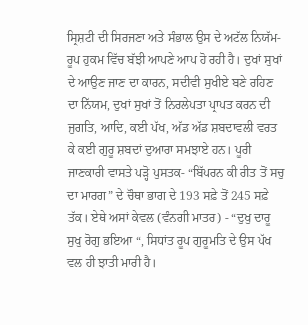ਸ੍ਰਿਸ਼ਟੀ ਦੀ ਸਿਰਜਣਾ ਅਤੇ ਸੰਭਾਲ ਉਸ ਦੇ ਅਟੱਲ ਨਿਯੱਮ-ਰੂਪ ਹੁਕਮ ਵਿੱਚ ਬੱਝੀ ਆਪਣੇ ਆਪ ਹੋ ਰਹੀ ਹੈ। ਦੁਖਾਂ ਸੁਖਾਂ ਦੇ ਆਉਣ ਜਾਣ ਦਾ ਕਾਰਨ, ਸਦੀਵੀ ਸੁਖੀਏ ਬਣੇ ਰਹਿਣ ਦਾ ਨਿੱਯਮ, ਦੁਖਾਂ ਸੁਖਾਂ ਤੋਂ ਨਿਰਲੇਪਤਾ ਪ੍ਰਾਪਤ ਕਰਨ ਦੀ ਜੁਗਤਿ, ਆਦਿ, ਕਈ ਪੱਖ, ਅੱਡ ਅੱਡ ਸ਼ਬਦਾਵਲੀ ਵਰਤ ਕੇ ਕਈ ਗੁਰੂ ਸ਼ਬਦਾਂ ਦੁਆਰਾ ਸਮਝਾਏ ਹਨ। ਪੂਰੀ ਜਾਣਕਾਰੀ ਵਾਸਤੇ ਪੜ੍ਹੋ ਪੁਸਤਕ- “ਬਿੱਪਰਨ ਕੀ ਰੀਤ ਤੋਂ ਸਚੁ ਦਾ ਮਾਰਗ” ਦੇ ਚੌਥਾ ਭਾਗ ਦੇ 193 ਸਫ਼ੇ ਤੋਂ 245 ਸਫ਼ੇ ਤੱਕ। ਏਥੇ ਅਸਾਂ ਕੇਵਲ (ਵੰਨਗੀ ਮਾਤਰ) - “ਦੁਖੁ ਦਾਰੂ ਸੁਖੁ ਰੋਗੁ ਭਇਆ “, ਸਿਧਾਂਤ ਰੂਪ ਗੁਰੂਮਤਿ ਦੇ ਉਸ ਪੱਖ ਵਲ ਹੀ ਝਾਤੀ ਮਾਰੀ ਹੈ।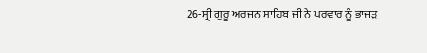26-ਸ੍ਰੀ ਗੁਰੂ ਅਰਜਨ ਸਾਹਿਬ ਜੀ ਨੇ ਪਰਵਾਰ ਨੂੰ ਭਾਜੜ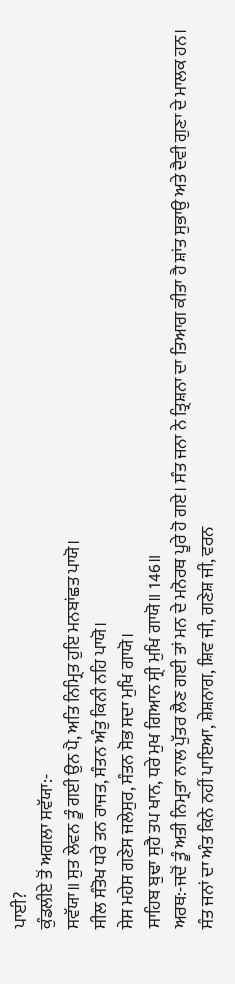ਪਾਈ?
ਕੁੰਡਲੀਏ ਤੋਂ ਅਗਲਾ ਸਵੱਯਾ:-
ਸਵੱਯਾ॥ ਸੁਤ ਲੇਵਨ ਤੂੰ ਗਈ ਉਨ ਪੈ, ਅਤਿ ਨਿਮ੍ਰਿਤ ਹੁਇ ਮਨਬਾਂਛਤ ਪਾਯੋ।
ਸੀਲ ਸੰਤੋਖ ਧਰੇ ਤਨ ਰਾਜਤ, ਸੰਤਨ ਅੰਤੁ ਕਿਨੀ ਨਹਿ ਪਾਯੋ।
ਸੇਸ ਮਹੇਸ ਗਣੇਸ ਜਲੇਸੁਰ, ਸੰਤਨ ਸੋਭ ਸਦਾ ਮੁਖਿ ਗਾਯੋ।
ਸਾਹਿਬ ਬੁਢਾ ਸੁਹੈ ਤਪ ਖਾਨ, ਧਰੇ ਮੁਖ ਗਿਆਨ ਸ੍ਰੀ ਮੁਖਿ ਗਾਯੋ॥ 146॥
ਅਰਥ:-ਜਦੋਂ ਤੂੰ ਅਤੀ ਨਿਮ੍ਰਤਾ ਨਾਲ ਪੁੱਤਰ ਲੈਣ ਗਈ ਤਾਂ ਮਨ ਦੇ ਮਨੋਰਥ ਪੂਰੇ ਹੋ ਗਏ। ਸੰਤ ਜਨਾ ਨੇ ਤ੍ਰਿਸ਼ਨਾ ਦਾ ਤਿਆਗ ਕੀਤਾ ਹੈ ਸ਼ਾਂਤ ਸੁਭਾਉ ਅਤੇ ਦੈਵੀ ਗੁਣਾ ਦੇ ਮਾਲਕ ਹਨ। ਸੰਤ ਜਨਾਂ ਦਾ ਅੰਤ ਕਿਨੇ ਨਹੀਂ ਪਾਇਆ, ਸ਼ੇਸ਼ਨਾਗ, ਸ਼ਿਵ ਜੀ, ਗਣੇਸ਼ ਜੀ, ਵਰਨ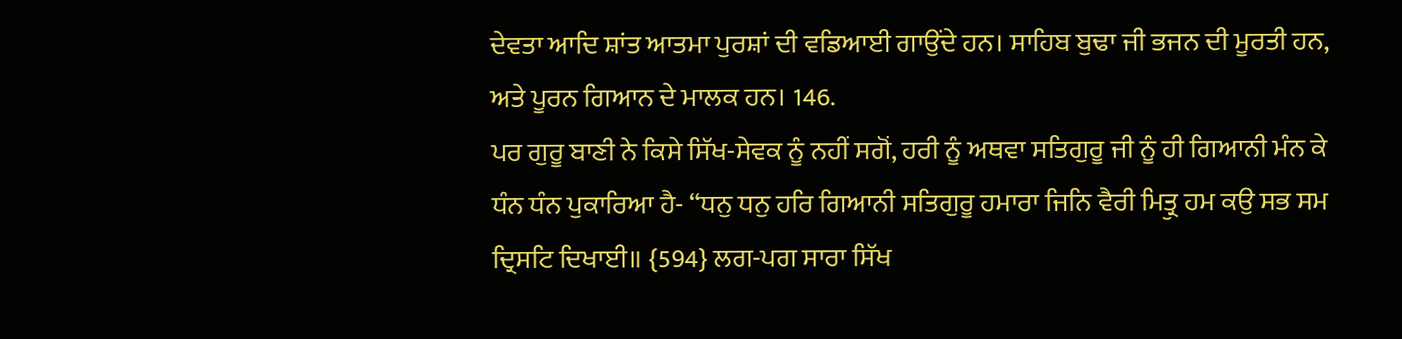ਦੇਵਤਾ ਆਦਿ ਸ਼ਾਂਤ ਆਤਮਾ ਪੁਰਸ਼ਾਂ ਦੀ ਵਡਿਆਈ ਗਾਉਂਦੇ ਹਨ। ਸਾਹਿਬ ਬੁਢਾ ਜੀ ਭਜਨ ਦੀ ਮੂਰਤੀ ਹਨ, ਅਤੇ ਪੂਰਨ ਗਿਆਨ ਦੇ ਮਾਲਕ ਹਨ। 146.
ਪਰ ਗੁਰੂ ਬਾਣੀ ਨੇ ਕਿਸੇ ਸਿੱਖ-ਸੇਵਕ ਨੂੰ ਨਹੀਂ ਸਗੋਂ, ਹਰੀ ਨੂੰ ਅਥਵਾ ਸਤਿਗੁਰੂ ਜੀ ਨੂੰ ਹੀ ਗਿਆਨੀ ਮੰਨ ਕੇ ਧੰਨ ਧੰਨ ਪੁਕਾਰਿਆ ਹੈ- “ਧਨੁ ਧਨੁ ਹਰਿ ਗਿਆਨੀ ਸਤਿਗੁਰੂ ਹਮਾਰਾ ਜਿਨਿ ਵੈਰੀ ਮਿਤ੍ਰੁ ਹਮ ਕਉ ਸਭ ਸਮ ਦ੍ਰਿਸਟਿ ਦਿਖਾਈ॥ {594} ਲਗ-ਪਗ ਸਾਰਾ ਸਿੱਖ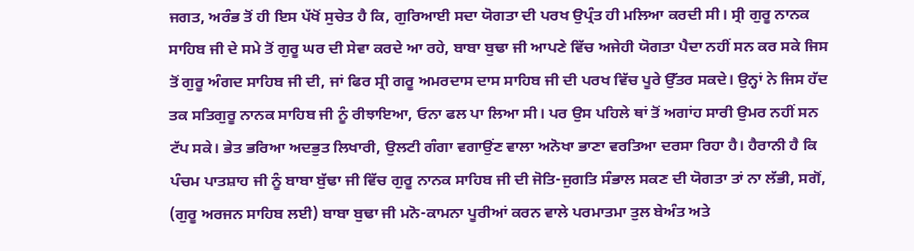ਜਗਤ, ਅਰੰਭ ਤੋਂ ਹੀ ਇਸ ਪੱਖੋਂ ਸੁਚੇਤ ਹੈ ਕਿ, ਗੁਰਿਆਈ ਸਦਾ ਯੋਗਤਾ ਦੀ ਪਰਖ ਉਪ੍ਰੰਤ ਹੀ ਮਲਿਆ ਕਰਦੀ ਸੀ। ਸ੍ਰੀ ਗੁਰੂ ਨਾਨਕ ਸਾਹਿਬ ਜੀ ਦੇ ਸਮੇ ਤੋਂ ਗੁਰੂ ਘਰ ਦੀ ਸੇਵਾ ਕਰਦੇ ਆ ਰਹੇ, ਬਾਬਾ ਬੁਢਾ ਜੀ ਆਪਣੇ ਵਿੱਚ ਅਜੇਹੀ ਯੋਗਤਾ ਪੈਦਾ ਨਹੀਂ ਸਨ ਕਰ ਸਕੇ ਜਿਸ ਤੋਂ ਗੁਰੂ ਅੰਗਦ ਸਾਹਿਬ ਜੀ ਦੀ, ਜਾਂ ਫਿਰ ਸ੍ਰੀ ਗਰੂ ਅਮਰਦਾਸ ਦਾਸ ਸਾਹਿਬ ਜੀ ਦੀ ਪਰਖ ਵਿੱਚ ਪੂਰੇ ਉੱਤਰ ਸਕਦੇ। ਉਨ੍ਹਾਂ ਨੇ ਜਿਸ ਹੱਦ ਤਕ ਸਤਿਗੁਰੂ ਨਾਨਕ ਸਾਹਿਬ ਜੀ ਨੂੰ ਰੀਝਾਇਆ, ਓਨਾ ਫਲ ਪਾ ਲਿਆ ਸੀ। ਪਰ ਉਸ ਪਹਿਲੇ ਥਾਂ ਤੋਂ ਅਗਾਂਹ ਸਾਰੀ ਉਮਰ ਨਹੀਂ ਸਨ ਟੱਪ ਸਕੇ। ਭੇਤ ਭਰਿਆ ਅਦਭੁਤ ਲਿਖਾਰੀ, ਉਲਟੀ ਗੰਗਾ ਵਗਾਉਂਣ ਵਾਲਾ ਅਨੋਖਾ ਭਾਣਾ ਵਰਤਿਆ ਦਰਸਾ ਰਿਹਾ ਹੈ। ਹੈਰਾਨੀ ਹੈ ਕਿ ਪੰਚਮ ਪਾਤਸ਼ਾਹ ਜੀ ਨੂੰ ਬਾਬਾ ਬੁੱਢਾ ਜੀ ਵਿੱਚ ਗੁਰੂ ਨਾਨਕ ਸਾਹਿਬ ਜੀ ਦੀ ਜੋਤਿ-ਜੁਗਤਿ ਸੰਭਾਲ ਸਕਣ ਦੀ ਯੋਗਤਾ ਤਾਂ ਨਾ ਲੱਭੀ, ਸਗੋਂ, (ਗੁਰੂ ਅਰਜਨ ਸਾਹਿਬ ਲਈ) ਬਾਬਾ ਬੁਢਾ ਜੀ ਮਨੋ-ਕਾਮਨਾ ਪੂਰੀਆਂ ਕਰਨ ਵਾਲੇ ਪਰਮਾਤਮਾ ਤੁਲ ਬੇਅੰਤ ਅਤੇ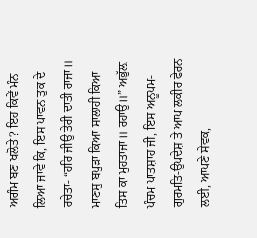ਅਗੰਮ ਬਣ ਖਲੋਤੇ? ਇਹ ਕਿਵੇਂ ਮੰਨ ਲਿਆ ਜਾਵੇ ਕਿ, ਇਸ ਪਾਵਨ ਤੁਕ ਦੇ ਰਚੇਤਾ- “ਹਰਿ ਜੀਉ ਤੇਰੀ ਦਾਤੀ ਰਾਜਾ॥ ਮਾਣਸੁ ਬਪੁੜਾ ਕਿਆ ਸਾਲਾਹੀ ਕਿਆ ਤਿਸ ਕਾ ਮੁਹਤਾਜਾ॥ ਰਹਾਉ॥” ਅਭੁੱਲ਼ ਪੰਚਮ ਪਾਤਸ਼ਾਹ ਜੀ, ਇਸ ਅਨੂਪਮ-ਗੁਰਮਤਿ-ਉਪਦੇਸ਼ ਤੇ ਆਪ ਲਕੀਰ ਫੇਰਨ ਲਈ, ਆਪਣੇ ਸੇਵਕ,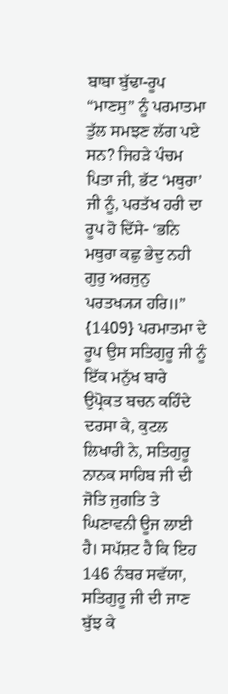ਬਾਬਾ ਬੁੱਢਾ-ਰੂਪ “ਮਾਣਸੁ” ਨੂੰ ਪਰਮਾਤਮਾ ਤੁੱਲ ਸਮਝਣ ਲੱਗ ਪਏ ਸਨ? ਜਿਹੜੇ ਪੰਚਮ ਪਿਤਾ ਜੀ, ਭੱਟ ‘ਮਥੁਰਾ’ ਜੀ ਨੂੰ, ਪਰਤੱਖ ਹਰੀ ਦਾ ਰੂਪ ਹੋ ਦਿੱਸੇ- ‘ਭਨਿ ਮਥੁਰਾ ਕਛੁ ਭੇਦੁ ਨਹੀ ਗੁਰੁ ਅਰਜੁਨੁ ਪਰਤਖ੍ਯ੍ਯ ਹਰਿ॥” {1409} ਪਰਮਾਤਮਾ ਦੇ ਰੂਪ ਉਸ ਸਤਿਗੁਰੂ ਜੀ ਨੂੰ ਇੱਕ ਮਨੁੱਖ ਬਾਰੇ ਉਪ੍ਰੋਕਤ ਬਚਨ ਕਹਿੰਦੇ ਦਰਸਾ ਕੇ, ਕੁਟਲ ਲਿਖਾਰੀ ਨੇ, ਸਤਿਗੁਰੂ ਨਾਨਕ ਸਾਹਿਬ ਜੀ ਦੀ ਜੋਤਿ ਜੁਗਤਿ ਤੇ ਘਿਣਾਵਨੀ ਊਜ ਲਾਈ ਹੈ। ਸਪੱਸ਼ਟ ਹੈ ਕਿ ਇਹ 146 ਨੰਬਰ ਸਵੱਯਾ, ਸਤਿਗੁਰੂ ਜੀ ਦੀ ਜਾਣ ਬੁੱਝ ਕੇ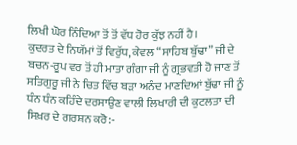ਲਿਖੀ ਘੋਰ ਨਿੰਦਿਆ ਤੋਂ ਤੋਂ ਵੱਧ ਹੋਰ ਕੁੱਝ ਨਹੀਂ ਹੈ।
ਕੁਦਰਤ ਦੇ ਨਿਯੱਮਾਂ ਤੋਂ ਵਿਰੁੱਧ, ਕੇਵਲ “ਸਾਹਿਬ ਬੁੱਢਾ” ਜੀ ਦੇ ਬਚਨ-ਰੂਪ ਵਰ ਤੋਂ ਹੀ ਮਾਤਾ ਗੰਗਾ ਜੀ ਨੂੰ ਗ੍ਰਭਵਤੀ ਹੋ ਜਾਣ ਤੋਂ ਸਤਿਗੁਰੂ ਜੀ ਨੇ ਚਿਤ ਵਿੱਚ ਬੜਾ ਅਨੰਦ ਮਾਣਦਿਆਂ ਬੁੱਢਾ ਜੀ ਨੂੰ ਧੰਨ ਧੰਨ ਕਹਿੰਦੇ ਦਰਸਾਉਣ ਵਾਲੀ ਲਿਖਾਰੀ ਦੀ ਕੁਟਲਤਾ ਦੀ ਸਿਖ਼ਰ ਦੇ ਗਰਸ਼ਨ ਕਰੋ:-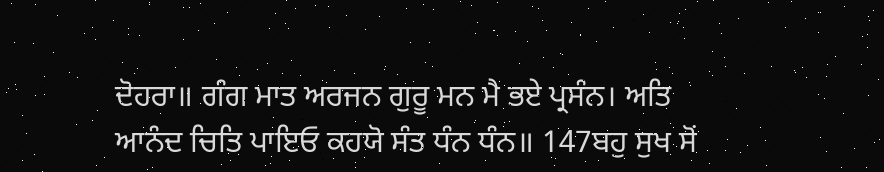ਦੋਹਰਾ॥ ਗੰਗ ਮਾਤ ਅਰਜਨ ਗੁਰੂ ਮਨ ਮੈ ਭਏ ਪ੍ਰਸੰਨ। ਅਤਿ ਆਨੰਦ ਚਿਤਿ ਪਾਇਓ ਕਹਯੋ ਸੰਤ ਧੰਨ ਧੰਨ॥ 147ਬਹੁ ਸੁਖ ਸੋਂ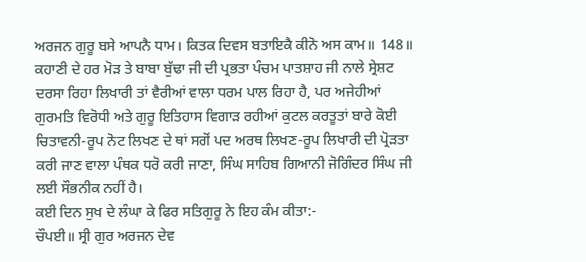ਅਰਜਨ ਗੁਰੂ ਬਸੇ ਆਪਨੈ ਧਾਮ। ਕਿਤਕ ਦਿਵਸ ਬਤਾਇਕੈ ਕੀਨੋ ਅਸ ਕਾਮ॥ 148॥
ਕਹਾਣੀ ਦੇ ਹਰ ਮੋੜ ਤੇ ਬਾਬਾ ਬੁੱਢਾ ਜੀ ਦੀ ਪ੍ਰਭਤਾ ਪੰਚਮ ਪਾਤਸ਼ਾਹ ਜੀ ਨਾਲੇ ਸ੍ਰੇਸ਼ਟ ਦਰਸਾ ਰਿਹਾ ਲਿਖਾਰੀ ਤਾਂ ਵੈਰੀਆਂ ਵਾਲਾ ਧਰਮ ਪਾਲ ਰਿਹਾ ਹੈ, ਪਰ ਅਜੇਹੀਆਂ ਗੁਰਮਤਿ ਵਿਰੋਧੀ ਅਤੇ ਗੁਰੂ ਇਤਿਹਾਸ ਵਿਗਾੜ ਰਹੀਆਂ ਕੁਟਲ ਕਰਤੂਤਾਂ ਬਾਰੇ ਕੋਈ ਚਿਤਾਵਨੀ-ਰੂਪ ਨੋਟ ਲਿਖਣ ਦੇ ਥਾਂ ਸਗੋਂ ਪਦ ਅਰਥ ਲਿਖਣ-ਰੂਪ ਲਿਖਾਰੀ ਦੀ ਪ੍ਰੋੜਤਾ ਕਰੀ ਜਾਣ ਵਾਲਾ ਪੰਥਕ ਧਰੋ ਕਰੀ ਜਾਣਾ, ਸਿੰਘ ਸਾਹਿਬ ਗਿਆਨੀ ਜੋਗਿੰਦਰ ਸਿੰਘ ਜੀ ਲਈ ਸੌਭਨੀਕ ਨਹੀਂ ਹੈ।
ਕਈ ਦਿਨ ਸੁਖ ਦੇ ਲੰਘਾ ਕੇ ਫਿਰ ਸਤਿਗੁਰੂ ਨੇ ਇਹ ਕੰਮ ਕੀਤਾ:-
ਚੌਪਈ॥ ਸ੍ਰੀ ਗੁਰ ਅਰਜਨ ਦੇਵ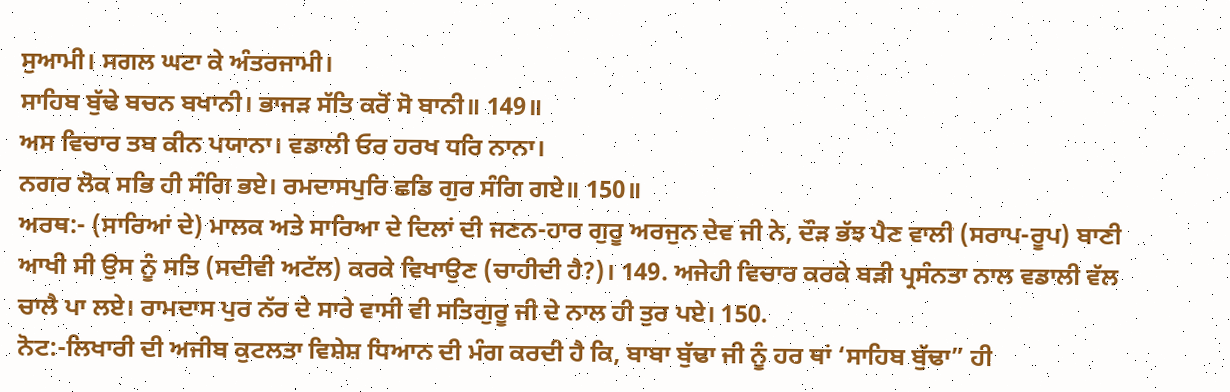ਸੁਆਮੀ। ਸਗਲ ਘਟਾ ਕੇ ਅੰਤਰਜਾਮੀ।
ਸਾਹਿਬ ਬੁੱਢੇ ਬਚਨ ਬਖਾਨੀ। ਭਾਜੜ ਸੱਤਿ ਕਰੋਂ ਸੋ ਬਾਨੀ॥ 149॥
ਅਸ ਵਿਚਾਰ ਤਬ ਕੀਨ ਪਯਾਨਾ। ਵਡਾਲੀ ਓਰ ਹਰਖ ਧਰਿ ਨਾਨਾ।
ਨਗਰ ਲੋਕ ਸਭਿ ਹੀ ਸੰਗਿ ਭਏ। ਰਮਦਾਸਪੁਰਿ ਛਡਿ ਗੁਰ ਸੰਗਿ ਗਏ॥ 150॥
ਅਰਥ:- (ਸਾਰਿਆਂ ਦੇ) ਮਾਲਕ ਅਤੇ ਸਾਰਿਆ ਦੇ ਦਿਲਾਂ ਦੀ ਜਣਨ-ਹਾਰ ਗੁਰੂ ਅਰਜੁਨ ਦੇਵ ਜੀ ਨੇ, ਦੌੜ ਭੱਝ ਪੈਣ ਵਾਲੀ (ਸਰਾਪ-ਰੂਪ) ਬਾਣੀ ਆਖੀ ਸੀ ਉਸ ਨੂੰ ਸਤਿ (ਸਦੀਵੀ ਅਟੱਲ) ਕਰਕੇ ਵਿਖਾਉਣ (ਚਾਹੀਦੀ ਹੈ?)। 149. ਅਜੇਹੀ ਵਿਚਾਰ ਕਰਕੇ ਬੜੀ ਪ੍ਰਸੰਨਤਾ ਨਾਲ ਵਡਾਲੀ ਵੱਲ ਚਾਲੈ ਪਾ ਲਏ। ਰਾਮਦਾਸ ਪੁਰ ਨੱਰ ਦੇ ਸਾਰੇ ਵਾਸੀ ਵੀ ਸਤਿਗੁਰੂ ਜੀ ਦੇ ਨਾਲ ਹੀ ਤੁਰ ਪਏ। 150.
ਨੋਟ:-ਲਿਖਾਰੀ ਦੀ ਅਜੀਬ ਕੁਟਲਤਾ ਵਿਸ਼ੇਸ਼ ਧਿਆਨ ਦੀ ਮੰਗ ਕਰਦੀ ਹੈ ਕਿ, ਬਾਬਾ ਬੁੱਢਾ ਜੀ ਨੂੰ ਹਰ ਥਾਂ ‘ਸਾਹਿਬ ਬੁੱਢਾ” ਹੀ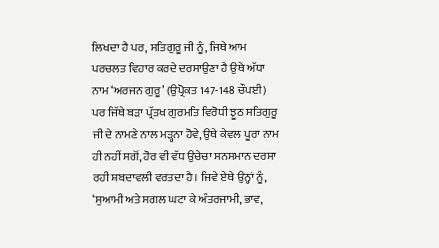ਲਿਖਦਾ ਹੈ ਪਰ, ਸਤਿਗੁਰੂ ਜੀ ਨੂੰ, ਜਿਥੇ ਆਮ ਪਰਚਲਤ ਵਿਹਾਰ ਕਰਦੇ ਦਰਸਾਉਣਾ ਹੈ ਉਥੇ ਅੱਧਾ ਨਾਮ ‘ਅਰਜਨ ਗੁਰੂ’ (ਉਪ੍ਰੋਕਤ 147-148 ਚੌਪਈ) ਪਰ ਜਿੱਥੇ ਬੜਾ ਪ੍ਰੱਤਖ ਗੁਰਮਤਿ ਵਿਰੋਧੀ ਝੂਠ ਸਤਿਗੁਰੂ ਜੀ ਦੇ ਨਾਮਣੇ ਨਾਲ ਮੜ੍ਹਨਾ ਹੋਵੇ, ਉਥੇ ਕੇਵਲ ਪੂਰਾ ਨਾਮ ਹੀ ਨਹੀਂ ਸਗੋਂ, ਹੋਰ ਵੀ ਵੱਧ ਉਚੇਚਾ ਸਨਸਮਾਨ ਦਰਸਾ ਰਹੀ ਸ਼ਬਦਾਵਲੀ ਵਰਤਦਾ ਹੈ। ਜਿਵੇ ਏਥੇ ਉਨ੍ਹਾਂ ਨੂੰ, ‘ਸੁਆਮੀ ਅਤੇ ਸਗਲ ਘਟਾ ਕੇ ਅੰਤਰਜਾਮੀ, ਭਾਵ,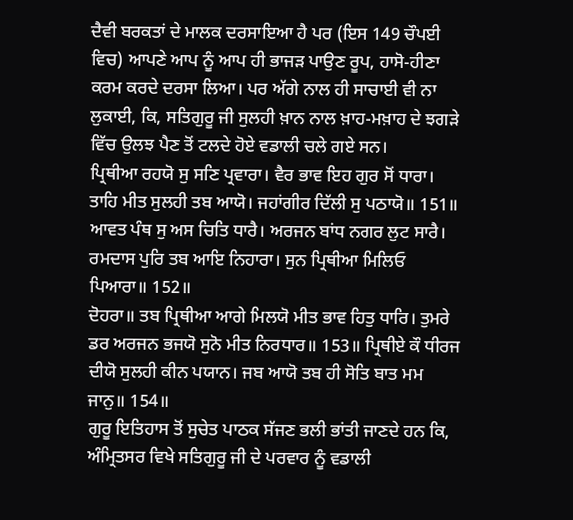ਦੈਵੀ ਬਰਕਤਾਂ ਦੇ ਮਾਲਕ ਦਰਸਾਇਆ ਹੈ ਪਰ (ਇਸ 149 ਚੌਪਈ ਵਿਚ) ਆਪਣੇ ਆਪ ਨੂੰ ਆਪ ਹੀ ਭਾਜੜ ਪਾਉਣ ਰੂਪ, ਹਾਸੋ-ਹੀਣਾ ਕਰਮ ਕਰਦੇ ਦਰਸਾ ਲਿਆ। ਪਰ ਅੱਗੇ ਨਾਲ ਹੀ ਸਾਚਾਈ ਵੀ ਨਾ ਲੁਕਾਈ, ਕਿ, ਸਤਿਗੁਰੂ ਜੀ ਸੁਲਹੀ ਖ਼ਾਨ ਨਾਲ ਖ਼ਾਹ-ਮਖ਼ਾਹ ਦੇ ਝਗੜੇ ਵਿੱਚ ਉਲਝ ਪੈਣ ਤੋਂ ਟਲਦੇ ਹੋਏ ਵਡਾਲੀ ਚਲੇ ਗਏ ਸਨ।
ਪ੍ਰਿਥੀਆ ਰਹਯੋ ਸੁ ਸਣਿ ਪ੍ਰਵਾਰਾ। ਵੈਰ ਭਾਵ ਇਹ ਗੁਰ ਸੋਂ ਧਾਰਾ।
ਤਾਹਿ ਮੀਤ ਸੁਲਹੀ ਤਬ ਆਯੋ। ਜਹਾਂਗੀਰ ਦਿੱਲੀ ਸੁ ਪਠਾਯੋ॥ 151॥
ਆਵਤ ਪੰਥ ਸੁ ਅਸ ਚਿਤਿ ਧਾਰੈ। ਅਰਜਨ ਬਾਂਧ ਨਗਰ ਲੁਟ ਸਾਰੈ।
ਰਮਦਾਸ ਪੁਰਿ ਤਬ ਆਇ ਨਿਹਾਰਾ। ਸੁਨ ਪ੍ਰਿਥੀਆ ਮਿਲਿਓ ਪਿਆਰਾ॥ 152॥
ਦੋਹਰਾ॥ ਤਬ ਪ੍ਰਿਥੀਆ ਆਗੇ ਮਿਲਯੋ ਮੀਤ ਭਾਵ ਹਿਤੁ ਧਾਰਿ। ਤੁਮਰੇ ਡਰ ਅਰਜਨ ਭਜਯੋ ਸੁਨੋ ਮੀਤ ਨਿਰਧਾਰ॥ 153॥ ਪ੍ਰਿਥੀਏ ਕੌ ਧੀਰਜ ਦੀਯੋ ਸੁਲਹੀ ਕੀਨ ਪਯਾਨ। ਜਬ ਆਯੋ ਤਬ ਹੀ ਸੋਤਿ ਬਾਤ ਮਮ ਜਾਨੁ॥ 154॥
ਗੁਰੂ ਇਤਿਹਾਸ ਤੋਂ ਸੁਚੇਤ ਪਾਠਕ ਸੱਜਣ ਭਲੀ ਭਾਂਤੀ ਜਾਣਦੇ ਹਨ ਕਿ, ਅੰਮ੍ਰਿਤਸਰ ਵਿਖੇ ਸਤਿਗੁਰੂ ਜੀ ਦੇ ਪਰਵਾਰ ਨੂੰ ਵਡਾਲੀ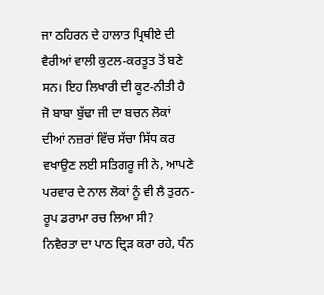ਜਾ ਠਹਿਰਨ ਦੇ ਹਾਲਾਤ ਪ੍ਰਿਥੀਏ ਦੀ ਵੈਰੀਆਂ ਵਾਲੀ ਕੁਟਲ-ਕਰਤੂਤ ਤੋਂ ਬਣੇ ਸਨ। ਇਹ ਲਿਖਾਰੀ ਦੀ ਕੂਟ-ਨੀਤੀ ਹੈ ਜੋ ਬਾਬਾ ਬੁੱਢਾ ਜੀ ਦਾ ਬਚਨ ਲੋਕਾਂ ਦੀਆਂ ਨਜ਼ਰਾਂ ਵਿੱਚ ਸੱਚਾ ਸਿੱਧ ਕਰ ਵਖਾਉਣ ਲਈ ਸਤਿਗਰੂ ਜੀ ਨੇ, ਆਪਣੇ ਪਰਵਾਰ ਦੇ ਨਾਲ ਲੋਕਾਂ ਨੂੰ ਵੀ ਲੈ ਤੁਰਨ-ਰੂਪ ਡਰਾਮਾ ਰਚ ਲਿਆ ਸੀ?
ਨਿਵੈਰਤਾ ਦਾ ਪਾਠ ਦ੍ਰਿੜ ਕਰਾ ਰਹੇ, ਧੰਨ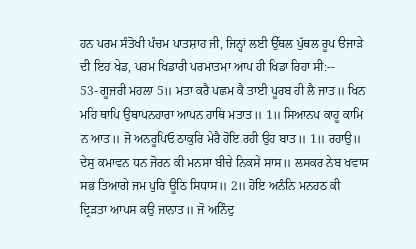ਹਨ ਪਰਮ ਸੰਤੋਖੀ ਪੰਚਮ ਪਾਤਸ਼ਾਹ ਜੀ, ਜਿਨ੍ਹਾਂ ਲਈ ਉੱਥਲ ਪੁੱਥਲ ਰੂਪ ੳਜਾੜੇ ਦੀ ਇਹ ਖੇਡ, ਪਰਮ ਖਿਡਾਰੀ ਪਰਮਾਤਮਾ ਆਪ ਹੀ ਖਿਡਾ ਰਿਹਾ ਸੀ:--
53- ਗੂਜਰੀ ਮਹਲਾ 5॥ ਮਤਾ ਕਰੈ ਪਛਮ ਕੈ ਤਾਈ ਪੂਰਬ ਹੀ ਲੈ ਜਾਤ॥ ਖਿਨ ਮਹਿ ਥਾਪਿ ਉਥਾਪਨਹਾਰਾ ਆਪਨ ਹਾਥਿ ਮਤਾਤ॥ 1॥ ਸਿਆਨਪ ਕਾਹੂ ਕਾਮਿ ਨ ਆਤ॥ ਜੋ ਅਨਰੂਪਿਓ ਠਾਕੁਰਿ ਮੇਰੈ ਹੋਇ ਰਹੀ ਉਹ ਬਾਤ॥ 1॥ ਰਹਾਉ॥ ਦੇਸੁ ਕਮਾਵਨ ਧਨ ਜੋਰਨ ਕੀ ਮਨਸਾ ਬੀਚੇ ਨਿਕਸੇ ਸਾਸ॥ ਲਸਕਰ ਨੇਬ ਖਵਾਸ ਸਭ ਤਿਆਗੇ ਜਮ ਪੁਰਿ ਊਠਿ ਸਿਧਾਸ॥ 2॥ ਹੋਇ ਅਨੰਨਿ ਮਨਹਠ ਕੀ ਦ੍ਰਿੜਤਾ ਆਪਸ ਕਉ ਜਾਨਾਤ॥ ਜੋ ਅਨਿੰਦੁ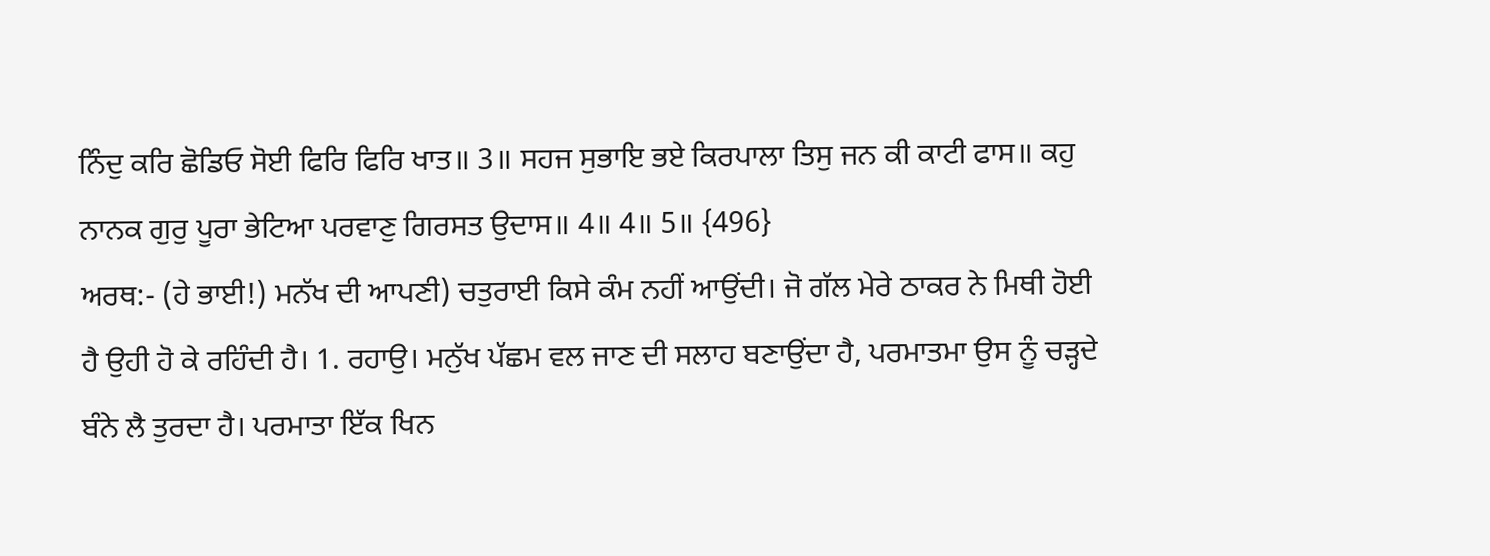ਨਿੰਦੁ ਕਰਿ ਛੋਡਿਓ ਸੋਈ ਫਿਰਿ ਫਿਰਿ ਖਾਤ॥ 3॥ ਸਹਜ ਸੁਭਾਇ ਭਏ ਕਿਰਪਾਲਾ ਤਿਸੁ ਜਨ ਕੀ ਕਾਟੀ ਫਾਸ॥ ਕਹੁ ਨਾਨਕ ਗੁਰੁ ਪੂਰਾ ਭੇਟਿਆ ਪਰਵਾਣੁ ਗਿਰਸਤ ਉਦਾਸ॥ 4॥ 4॥ 5॥ {496}
ਅਰਥ:- (ਹੇ ਭਾਈ!) ਮਨੱਖ ਦੀ ਆਪਣੀ) ਚਤੁਰਾਈ ਕਿਸੇ ਕੰਮ ਨਹੀਂ ਆਉਂਦੀ। ਜੋ ਗੱਲ ਮੇਰੇ ਠਾਕਰ ਨੇ ਮਿਥੀ ਹੋਈ ਹੈ ਉਹੀ ਹੋ ਕੇ ਰਹਿੰਦੀ ਹੈ। 1. ਰਹਾਉ। ਮਨੁੱਖ ਪੱਛਮ ਵਲ ਜਾਣ ਦੀ ਸਲਾਹ ਬਣਾਉਂਦਾ ਹੈ, ਪਰਮਾਤਮਾ ਉਸ ਨੂੰ ਚੜ੍ਹਦੇ ਬੰਨੇ ਲੈ ਤੁਰਦਾ ਹੈ। ਪਰਮਾਤਾ ਇੱਕ ਖਿਨ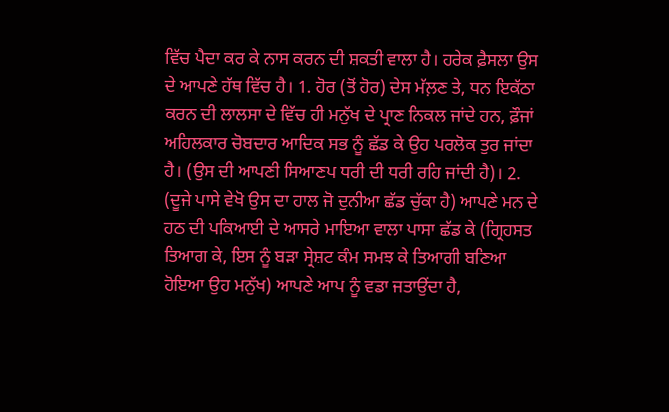ਵਿੱਚ ਪੈਦਾ ਕਰ ਕੇ ਨਾਸ ਕਰਨ ਦੀ ਸ਼ਕਤੀ ਵਾਲਾ ਹੈ। ਹਰੇਕ ਫ਼ੈਸਲਾ ਉਸ ਦੇ ਆਪਣੇ ਹੱਥ ਵਿੱਚ ਹੈ। 1. ਹੋਰ (ਤੋਂ ਹੋਰ) ਦੇਸ ਮੱਲ਼ਣ ਤੇ, ਧਨ ਇਕੱਠਾ ਕਰਨ ਦੀ ਲਾਲਸਾ ਦੇ ਵਿੱਚ ਹੀ ਮਨੁੱਖ ਦੇ ਪ੍ਰਾਣ ਨਿਕਲ ਜਾਂਦੇ ਹਨ, ਫ਼ੌਜਾਂ ਅਹਿਲਕਾਰ ਚੋਬਦਾਰ ਆਦਿਕ ਸਭ ਨੂੰ ਛੱਡ ਕੇ ਉਹ ਪਰਲੋਕ ਤੁਰ ਜਾਂਦਾ ਹੈ। (ਉਸ ਦੀ ਆਪਣੀ ਸਿਆਣਪ ਧਰੀ ਦੀ ਧਰੀ ਰਹਿ ਜਾਂਦੀ ਹੈ)। 2. (ਦੂਜੇ ਪਾਸੇ ਵੇਖੋ ਉਸ ਦਾ ਹਾਲ ਜੋ ਦੁਨੀਆ ਛੱਡ ਚੁੱਕਾ ਹੈ) ਆਪਣੇ ਮਨ ਦੇ ਹਠ ਦੀ ਪਕਿਆਈ ਦੇ ਆਸਰੇ ਮਾਇਆ ਵਾਲਾ ਪਾਸਾ ਛੱਡ ਕੇ (ਗ੍ਰਿਹਸਤ ਤਿਆਗ ਕੇ, ਇਸ ਨੂੰ ਬੜਾ ਸ੍ਰੇਸ਼ਟ ਕੰਮ ਸਮਝ ਕੇ ਤਿਆਗੀ ਬਣਿਆ ਹੋਇਆ ਉਹ ਮਨੁੱਖ) ਆਪਣੇ ਆਪ ਨੂੰ ਵਡਾ ਜਤਾਉਂਦਾ ਹੈ,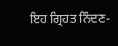ਇਹ ਗ੍ਰਿਹਤ ਨਿੰਦਣ-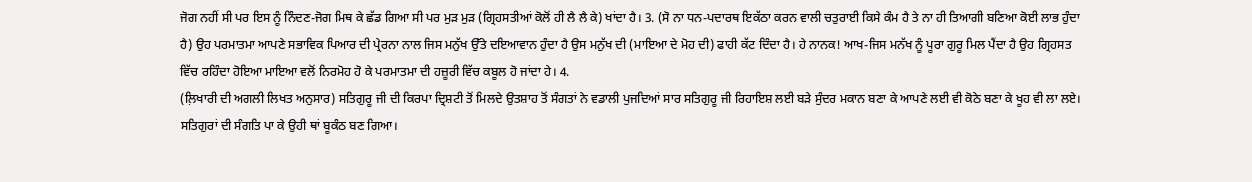ਜੋਗ ਨਹੀਂ ਸੀ ਪਰ ਇਸ ਨੂੰ ਨਿੰਦਣ-ਜੋਗ ਮਿਥ ਕੇ ਛੱਡ ਗਿਆ ਸੀ ਪਰ ਮੁੜ ਮੁੜ (ਗ੍ਰਿਹਸਤੀਆਂ ਕੋਲੋਂ ਹੀ ਲੈ ਲੈ ਕੇ) ਖਾਂਦਾ ਹੈ। 3. (ਸੋ ਨਾ ਧਨ-ਪਦਾਰਥ ਇਕੱਠਾ ਕਰਨ ਵਾਲੀ ਚਤੁਰਾਈ ਕਿਸੇ ਕੰਮ ਹੈ ਤੇ ਨਾ ਹੀ ਤਿਆਗੀ ਬਣਿਆ ਕੋਈ ਲਾਭ ਹੁੰਦਾ ਹੈ) ਉਹ ਪਰਮਾਤਮਾ ਆਪਣੇ ਸਭਾਵਿਕ ਪਿਆਰ ਦੀ ਪ੍ਰੇਰਨਾ ਨਾਲ ਜਿਸ ਮਨੁੱਖ ਉੱਤੇ ਦਇਆਵਾਨ ਹੁੰਦਾ ਹੈ ਉਸ ਮਨੁੱਖ ਦੀ (ਮਾਇਆ ਦੇ ਮੋਹ ਦੀ) ਫਾਹੀ ਕੱਟ ਦਿੰਦਾ ਹੈ। ਹੇ ਨਾਨਕ! ਆਖ-ਜਿਸ ਮਨੱਖ ਨੂੰ ਪੂਰਾ ਗੁਰੂ ਮਿਲ ਪੈਂਦਾ ਹੈ ਉਹ ਗ੍ਰਿਹਸਤ ਵਿੱਚ ਰਹਿੰਦਾ ਹੋਇਆ ਮਾਇਆ ਵਲੋਂ ਨਿਰਮੋਹ ਹੋ ਕੇ ਪਰਮਾਤਮਾ ਦੀ ਹਜ਼ੂਰੀ ਵਿੱਚ ਕਬੂਲ ਹੋ ਜਾਂਦਾ ਹੇ। 4.
(ਲ਼ਿਖਾਰੀ ਦੀ ਅਗਲੀ ਲਿਖਤ ਅਨੁਸਾਰ) ਸਤਿਗੁਰੂ ਜੀ ਦੀ ਕਿਰਪਾ ਦ੍ਰਿਸ਼ਟੀ ਤੋਂ ਮਿਲਦੇ ਉਤਸ਼ਾਹ ਤੋਂ ਸੰਗਤਾਂ ਨੇ ਵਡਾਲੀ ਪੁਜਦਿਆਂ ਸਾਰ ਸਤਿਗੁਰੂ ਜੀ ਰਿਹਾਇਸ਼ ਲਈ ਬੜੇ ਸੁੰਦਰ ਮਕਾਨ ਬਣਾ ਕੇ ਆਪਣੇ ਲਈ ਵੀ ਕੋਠੇ ਬਣਾ ਕੇ ਖੂਹ ਵੀ ਲਾ ਲਏ। ਸਤਿਗੁਰਾਂ ਦੀ ਸੰਗਤਿ ਪਾ ਕੇ ਉਹੀ ਥਾਂ ਬੂਕੰਠ ਬਣ ਗਿਆ।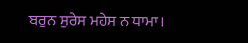ਬਰੁਨ ਸੁਰੇਸ ਮਹੇਸ ਨ ਧਾਮਾ।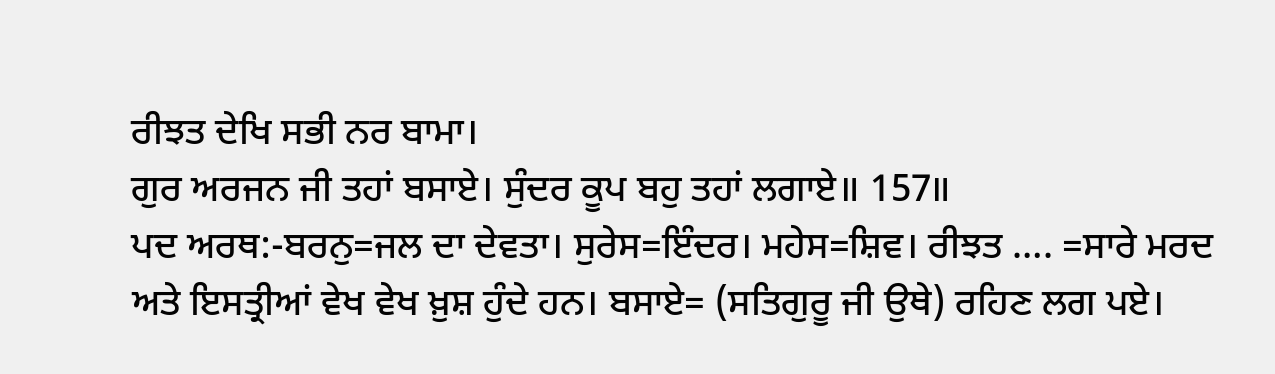ਰੀਝਤ ਦੇਖਿ ਸਭੀ ਨਰ ਬਾਮਾ।
ਗੁਰ ਅਰਜਨ ਜੀ ਤਹਾਂ ਬਸਾਏ। ਸੁੰਦਰ ਕੂਪ ਬਹੁ ਤਹਾਂ ਲਗਾਏ॥ 157॥
ਪਦ ਅਰਥ:-ਬਰਨੁ=ਜਲ ਦਾ ਦੇਵਤਾ। ਸੁਰੇਸ=ਇੰਦਰ। ਮਹੇਸ=ਸ਼ਿਵ। ਰੀਝਤ …. =ਸਾਰੇ ਮਰਦ ਅਤੇ ਇਸਤ੍ਰੀਆਂ ਵੇਖ ਵੇਖ ਖ਼ੁਸ਼ ਹੁੰਦੇ ਹਨ। ਬਸਾਏ= (ਸਤਿਗੁਰੂ ਜੀ ਉਥੇ) ਰਹਿਣ ਲਗ ਪਏ।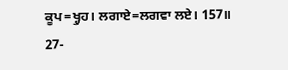ਕੂਪ=ਖ੍ਹੁਹ। ਲਗਾਏ=ਲਗਵਾ ਲਏ। 157॥
27-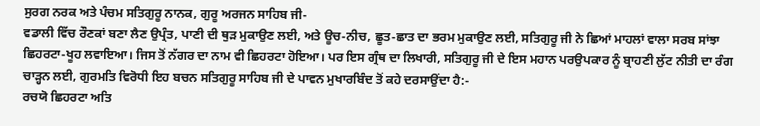ਸੁਰਗ ਨਰਕ ਅਤੇ ਪੰਚਮ ਸਤਿਗੁਰੂ ਨਾਨਕ, ਗੁਰੂ ਅਰਜਨ ਸਾਹਿਬ ਜੀ-
ਵਡਾਲੀ ਵਿੱਚ ਰੌਣਕਾਂ ਬਣਾ ਲੈਣ ਉਪ੍ਰੰਤ, ਪਾਣੀ ਦੀ ਥੁੜ ਮੁਕਾਉਣ ਲਈ, ਅਤੇ ਊਚ-ਨੀਚ, ਛੂਤ-ਛਾਤ ਦਾ ਭਰਮ ਮੁਕਾਉਣ ਲਈ, ਸਤਿਗੁਰੂ ਜੀ ਨੇ ਛਿਆਂ ਮਾਹਲਾਂ ਵਾਲਾ ਸਰਬ ਸਾਂਝਾ ਛਿਹਰਟਾ-ਖੂਹ ਲਵਾਇਆ। ਜਿਸ ਤੋਂ ਨੱਗਰ ਦਾ ਨਾਮ ਵੀ ਛਿਹਰਟਾ ਹੋਇਆ। ਪਰ ਇਸ ਗ੍ਰੰਥ ਦਾ ਲਿਖਾਰੀ, ਸਤਿਗੁਰੂ ਜੀ ਦੇ ਇਸ ਮਹਾਨ ਪਰਉਪਕਾਰ ਨੂੰ ਬ੍ਰਾਹਣੀ ਲੁੱਟ ਨੀਤੀ ਦਾ ਰੰਗ ਚਾੜ੍ਹਨ ਲਈ, ਗੁਰਮਤਿ ਵਿਰੋਧੀ ਇਹ ਬਚਨ ਸਤਿਗੁਰੂ ਸਾਹਿਬ ਜੀ ਦੇ ਪਾਵਨ ਮੁਖਾਰਬਿੰਦ ਤੋਂ ਕਹੇ ਦਰਸਾਉਂਦਾ ਹੈ:-
ਰਚਯੋ ਛਿਹਰਟਾ ਅਤਿ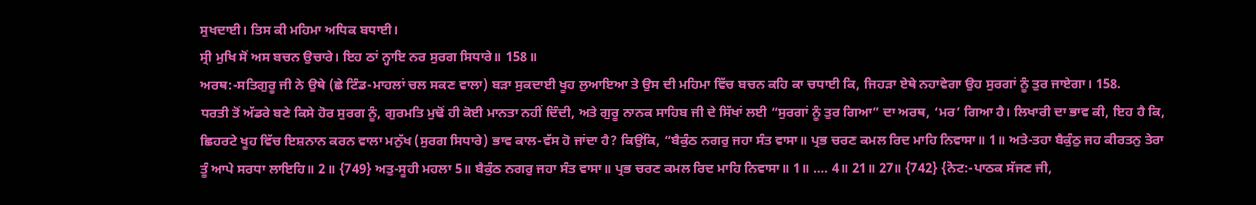ਸੁਖਦਾਈ। ਤਿਸ ਕੀ ਮਹਿਮਾ ਅਧਿਕ ਬਧਾਈ।
ਸ੍ਰੀ ਮੁਖਿ ਸੋਂ ਅਸ ਬਚਨ ਉਚਾਰੇ। ਇਹ ਠਾਂ ਨ੍ਹਾਇ ਨਰ ਸੁਰਗ ਸਿਧਾਰੇ॥ 158॥
ਅਰਥ:-ਸਤਿਗੁਰੂ ਜੀ ਨੇ ਉਥੇ (ਛੇ ਟਿੰਡ-ਮਾਹਲਾਂ ਚਲ ਸਕਣ ਵਾਲਾ) ਬੜਾ ਸੁਕਦਾਈ ਖੂਹ ਲੁਆਇਆ ਤੇ ਉਸ ਦੀ ਮਹਿਮਾ ਵਿੱਚ ਬਚਨ ਕਹਿ ਕਾ ਚਧਾਈ ਕਿ, ਜਿਹੜਾ ਏਥੇ ਨਹਾਵੇਗਾ ਉਹ ਸੁਰਗਾਂ ਨੂੰ ਤੁਰ ਜਾਏਗਾ। 158.
ਧਰਤੀ ਤੋਂ ਅੱਡਰੇ ਬਣੇ ਕਿਸੇ ਹੋਰ ਸੁਰਗ ਨੂੰ, ਗੁਰਮਤਿ ਮੁਢੋਂ ਹੀ ਕੋਈ ਮਾਨਤਾ ਨਹੀਂ ਦਿੰਦੀ, ਅਤੇ ਗੁਰੂ ਨਾਨਕ ਸਾਹਿਬ ਜੀ ਦੇ ਸਿੱਖਾਂ ਲਈ “ਸੁਰਗਾਂ ਨੂੰ ਤੁਰ ਗਿਆ” ਦਾ ਅਰਥ, ‘ਮਰ’ ਗਿਆ ਹੈ। ਲਿਖਾਰੀ ਦਾ ਭਾਵ ਕੀ, ਇਹ ਹੈ ਕਿ, ਛਿਹਰਟੇ ਖੂਹ ਵਿੱਚ ਇਸ਼ਨਾਨ ਕਰਨ ਵਾਲਾ ਮਨੁੱਖ (ਸੁਰਗ ਸਿਧਾਰੇ) ਭਾਵ ਕਾਲ-ਵੱਸ ਹੋ ਜਾਂਦਾ ਹੈ? ਕਿਉਂਕਿ, “ਬੈਕੁੰਠ ਨਗਰੁ ਜਹਾ ਸੰਤ ਵਾਸਾ॥ ਪ੍ਰਭ ਚਰਣ ਕਮਲ ਰਿਦ ਮਾਹਿ ਨਿਵਾਸਾ॥ 1॥ ਅਤੇ-ਤਹਾ ਬੈਕੁੰਠੁ ਜਹ ਕੀਰਤਨੁ ਤੇਰਾ ਤੂੰ ਆਪੇ ਸਰਧਾ ਲਾਇਹਿ॥ 2॥ {749} ਅਤੁ-ਸੂਹੀ ਮਹਲਾ 5॥ ਬੈਕੁੰਠ ਨਗਰੁ ਜਹਾ ਸੰਤ ਵਾਸਾ॥ ਪ੍ਰਭ ਚਰਣ ਕਮਲ ਰਿਦ ਮਾਹਿ ਨਿਵਾਸਾ॥ 1॥ …. 4॥ 21॥ 27॥ {742} {ਨੋਟ:-ਪਾਠਕ ਸੱਜਣ ਜੀ,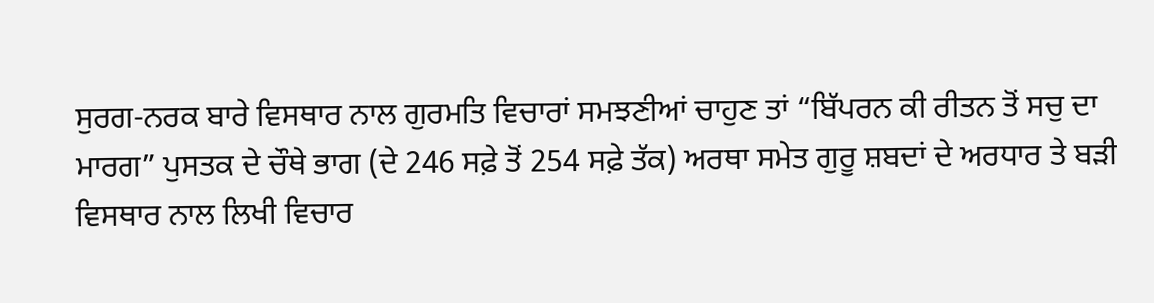ਸੁਰਗ-ਨਰਕ ਬਾਰੇ ਵਿਸਥਾਰ ਨਾਲ ਗੁਰਮਤਿ ਵਿਚਾਰਾਂ ਸਮਝਣੀਆਂ ਚਾਹੁਣ ਤਾਂ “ਬਿੱਪਰਨ ਕੀ ਰੀਤਨ ਤੋਂ ਸਚੁ ਦਾ ਮਾਰਗ” ਪੁਸਤਕ ਦੇ ਚੌਥੇ ਭਾਗ (ਦੇ 246 ਸਫ਼ੇ ਤੋਂ 254 ਸਫ਼ੇ ਤੱਕ) ਅਰਥਾ ਸਮੇਤ ਗੁਰੂ ਸ਼ਬਦਾਂ ਦੇ ਅਰਧਾਰ ਤੇ ਬੜੀ ਵਿਸਥਾਰ ਨਾਲ ਲਿਖੀ ਵਿਚਾਰ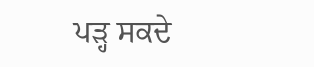ਪੜ੍ਹ ਸਕਦੇ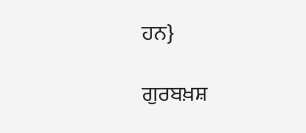ਹਨ}

ਗੁਰਬਖ਼ਸ਼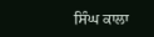ਸਿੰਘ ਕਾਲਾ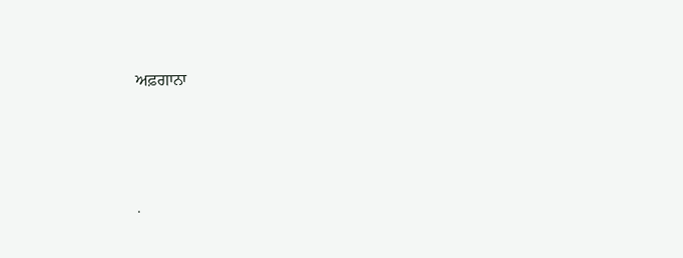ਅਫ਼ਗਾਨਾ




.